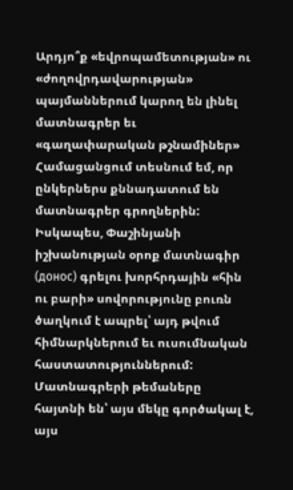Արդյո՞ք «եվրոպամետության» ու «ժողովրդավարության» պայմաններում կարող են լինել մատնագրեր եւ «գաղափարական թշնամիներ»
Համացանցում տեսնում եմ, որ ընկերներս քննադատում են մատնագրեր գրողներին: Իսկապես, Փաշինյանի իշխանության օրոք մատնագիր (донос) գրելու խորհրդային «հին ու բարի» սովորությունը բուռն ծաղկում է ապրել՝ այդ թվում հիմնարկներում եւ ուսումնական հաստատություններում: Մատնագրերի թեմաները հայտնի են՝ այս մեկը գործակալ է, այս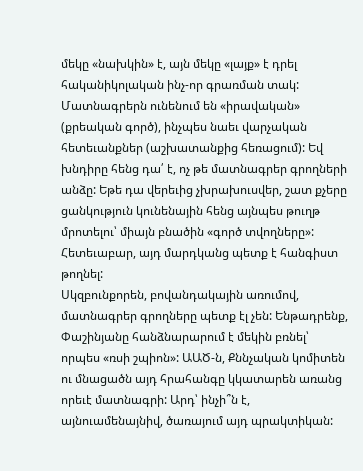մեկը «նախկին» է, այն մեկը «լայք» է դրել հականիկոլական ինչ-որ գրառման տակ:
Մատնագրերն ունենում են «իրավական» (քրեական գործ), ինչպես նաեւ վարչական հետեւանքներ (աշխատանքից հեռացում): Եվ խնդիրը հենց դա՛ է, ոչ թե մատնագրեր գրողների անձը: Եթե դա վերեւից չխրախուսվեր, շատ քչերը ցանկություն կունենային հենց այնպես թուղթ մրոտելու՝ միայն բնածին «գործ տվողները»: Հետեւաբար, այդ մարդկանց պետք է հանգիստ թողնել:
Սկզբունքորեն, բովանդակային առումով, մատնագրեր գրողները պետք էլ չեն: Ենթադրենք, Փաշինյանը հանձնարարում է մեկին բռնել՝ որպես «ռսի շպիոն»: ԱԱԾ-ն, Քննչական կոմիտեն ու մնացածն այդ հրահանգը կկատարեն առանց որեւէ մատնագրի: Արդ՝ ինչի՞ն է, այնուամենայնիվ, ծառայում այդ պրակտիկան: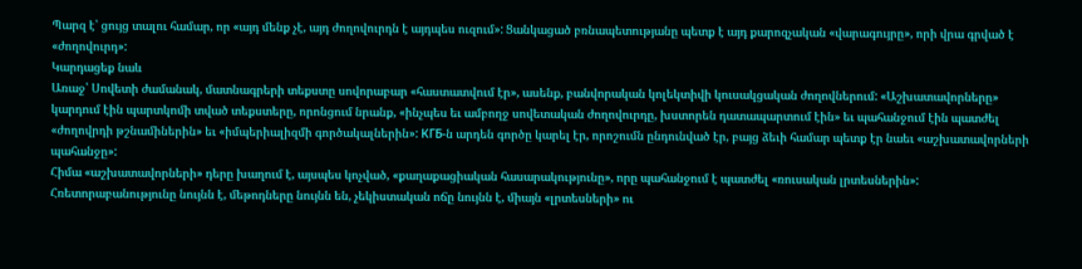Պարզ է՝ ցույց տալու համար, որ «այդ մենք չէ, այդ ժողովուրդն է այդպես ուզում»: Ցանկացած բռնապետությանը պետք է այդ քարոզչական «վարագույրը», որի վրա գրված է «ժողովուրդ»:
Կարդացեք նաև
Առաջ՝ Սովետի ժամանակ, մատնագրերի տեքստը սովորաբար «հաստատվում էր», ասենք, բանվորական կոլեկտիվի կուսակցական ժողովներում: «Աշխատավորները» կարդում էին պարտկոմի տված տեքստերը, որոնցում նրանք, «ինչպես եւ ամբողջ սովետական ժողովուրդը, խստորեն դատապարտում էին» եւ պահանջում էին պատժել «ժողովրդի թշնամիներին» եւ «իմպերիալիզմի գործակալներին»: КГБ-ն արդեն գործը կարել էր, որոշումն ընդունված էր, բայց ձեւի համար պետք էր նաեւ «աշխատավորների պահանջը»:
Հիմա «աշխատավորների» դերը խաղում է, այսպես կոչված, «քաղաքացիական հասարակությունը», որը պահանջում է պատժել «ռուսական լրտեսներին»: Հռետորաբանությունը նույնն է, մեթոդները նույնն են, չեկիստական ոճը նույնն է, միայն «լրտեսների» ու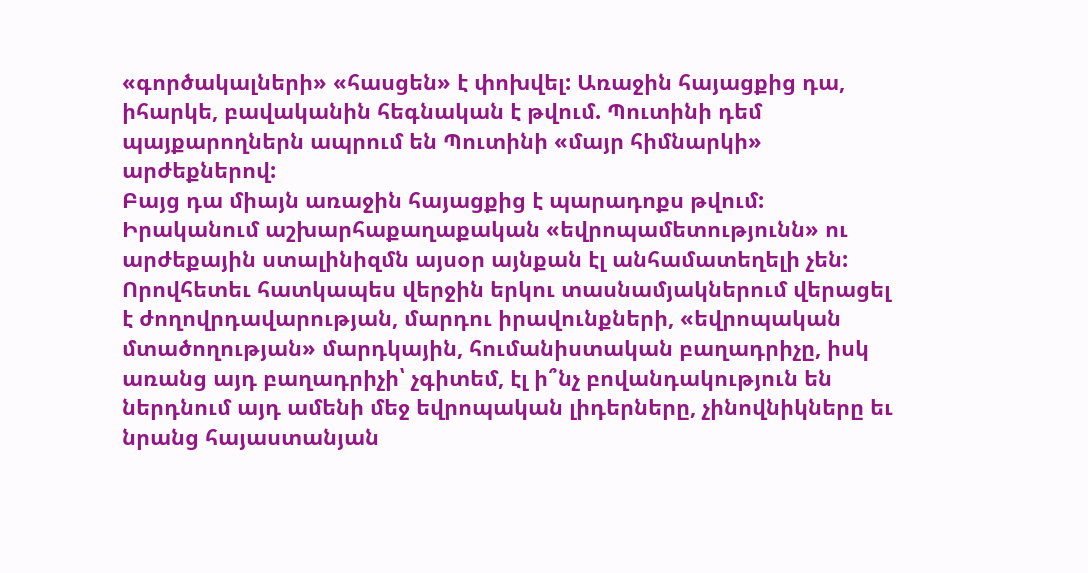«գործակալների» «հասցեն» է փոխվել: Առաջին հայացքից դա, իհարկե, բավականին հեգնական է թվում. Պուտինի դեմ պայքարողներն ապրում են Պուտինի «մայր հիմնարկի» արժեքներով:
Բայց դա միայն առաջին հայացքից է պարադոքս թվում: Իրականում աշխարհաքաղաքական «եվրոպամետությունն» ու արժեքային ստալինիզմն այսօր այնքան էլ անհամատեղելի չեն: Որովհետեւ հատկապես վերջին երկու տասնամյակներում վերացել է ժողովրդավարության, մարդու իրավունքների, «եվրոպական մտածողության» մարդկային, հումանիստական բաղադրիչը, իսկ առանց այդ բաղադրիչի՝ չգիտեմ, էլ ի՞նչ բովանդակություն են ներդնում այդ ամենի մեջ եվրոպական լիդերները, չինովնիկները եւ նրանց հայաստանյան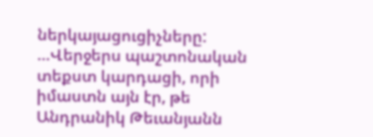ներկայացուցիչները:
…Վերջերս պաշտոնական տեքստ կարդացի, որի իմաստն այն էր, թե Անդրանիկ Թեւանյանն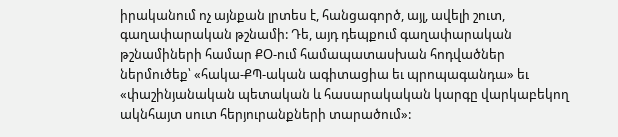իրականում ոչ այնքան լրտես է, հանցագործ, այլ, ավելի շուտ, գաղափարական թշնամի: Դե, այդ դեպքում գաղափարական թշնամիների համար ՔՕ-ում համապատասխան հոդվածներ ներմուծեք՝ «հակա-ՔՊ-ական ագիտացիա եւ պրոպագանդա» եւ «փաշինյանական պետական և հասարակական կարգը վարկաբեկող ակնհայտ սուտ հերյուրանքների տարածում»: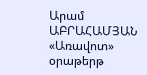Արամ ԱԲՐԱՀԱՄՅԱՆ
«Առավոտ» օրաթերթ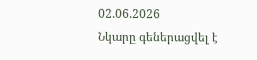02.06.2026
Նկարը գեներացվել է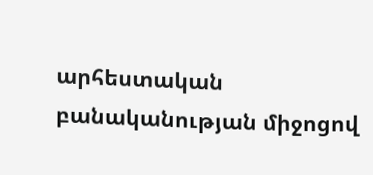արհեստական բանականության միջոցով